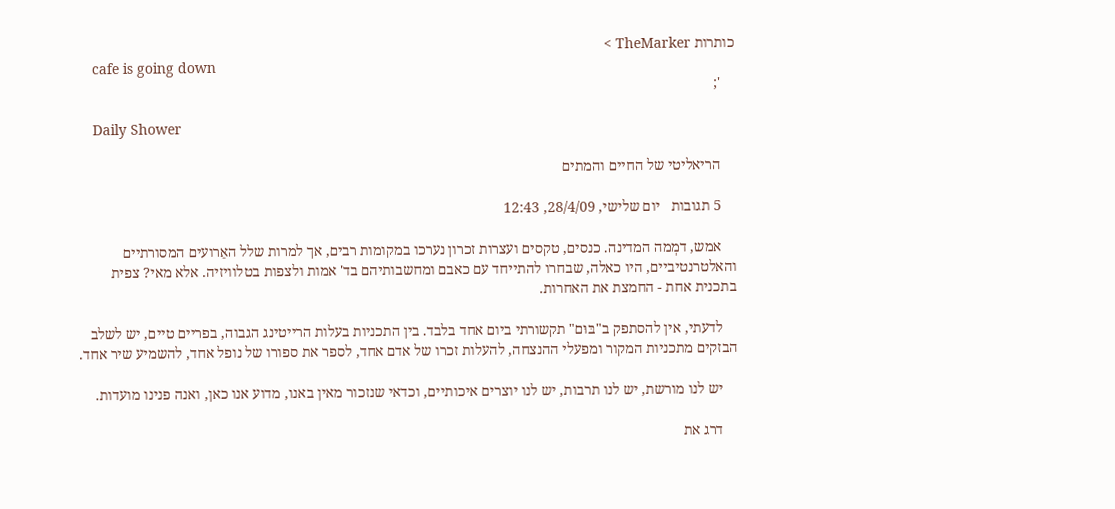כותרות TheMarker >
    cafe is going down
    ';

    Daily Shower

    הריאליטי של החיים והמתים

    5 תגובות   יום שלישי, 28/4/09, 12:43

    אמש, דמְמה המדינה. כנסים, טקסים ועצרות זכרון נערכו במקומות רבים, אך למרות שלל האֵרועים המסורתיים והאלטרנטיביים, היו כאלה, שבחרו להתייחד עם כאבם ומחשבותיהם בד' אמות ולצפות בטלוויזיה. אלא מאי? צפית בתכנית אחת - החמצת את האחרות.

    לדעתי, אין להסתפק ב"בּוּם" תקשורתי ביום אחד בלבד. בין התכניות בעלות הרייטינג הגבוה, בפריים טיים, יש לשלב הבזקים מתכניות המקור ומפעלי ההנצחה, להעלות זכרו של אדם אחד, לספר את ספורו של נופל אחד, להשמיע שיר אחד.

    יש לנו מורשת, יש לנו תרבות, יש לנו יוצרים איכותיים, וכדאי שנזכור מאין באנו, מדוע אנו כאן, ואנה פנינו מועדות.

    דרג את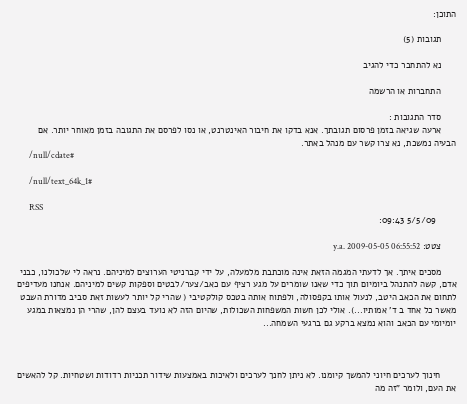התוכן:

      תגובות (5)

      נא להתחבר כדי להגיב

      התחברות או הרשמה

      סדר התגובות :
      ארעה שגיאה בזמן פרסום תגובתך. אנא בדקו את חיבור האינטרנט, או נסו לפרסם את התגובה בזמן מאוחר יותר. אם הבעיה נמשכת, נא צרו קשר עם מנהל באתר.
      /null/cdate#

      /null/text_64k_1#

      RSS
        5/5/09 09:43:

      צטט: y.a. 2009-05-05 06:55:52

      מסכים איתך. אך לדעתי המגמה הזאת אינה מוכתבת מלמעלה, על ידי קברניטי הערוצים למיניהם. נראה לי שלכולנו, כבני אדם, קשה להתנהל ביומיום תוך כדי שאנו שומרים על מגע רציף עם כאב/צער/לבטים וספקות קשים למיניהם. אנחנו מעדיפים לתחום את הכאב היטב, לנעול אותו בקפסולה, ולפתוח אותה בטכס קולקטיבי ( שהרי קל יותר לעשות זאת סביב מדורת השבט מאשר כל אחד ב ד' אמותיו...). אולי לכן חשות המשפחות השכולות, שהיום הזה לא נועד בעצם להן, שהרי הן נמצאות במגע יומיומי עם הכאב והוא נמצא ברקע גם ברגעי השמחה...



      חינוך לערכים חיוני להמשך קיומנו. לא ניתן לחנך לערכים ולאיכות באמצעות שידור תכניות רדודות ושטחיות. קל להאשים את העם, ולומר "זה מה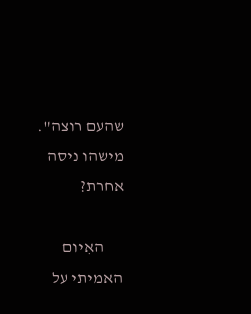שהעם רוצה". מישהו ניסה אחרת?

      האִיום האמיתי על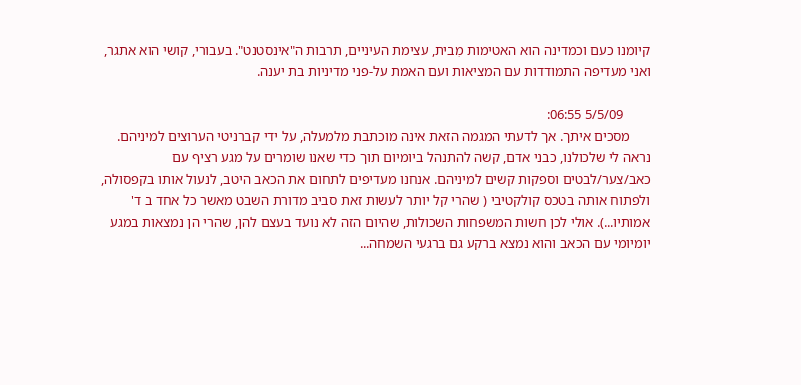קיומנו כעם וכמדינה הוא האטימות מִבית, עצימת העיניים, תרבות ה"אינסטנט". בעבורי, קושי הוא אתגר, ואני מעדיפה התמודדות עם המציאות ועם האמת על-פני מדיניות בת יענה.

        5/5/09 06:55:
      מסכים איתך. אך לדעתי המגמה הזאת אינה מוכתבת מלמעלה, על ידי קברניטי הערוצים למיניהם. נראה לי שלכולנו, כבני אדם, קשה להתנהל ביומיום תוך כדי שאנו שומרים על מגע רציף עם כאב/צער/לבטים וספקות קשים למיניהם. אנחנו מעדיפים לתחום את הכאב היטב, לנעול אותו בקפסולה, ולפתוח אותה בטכס קולקטיבי ( שהרי קל יותר לעשות זאת סביב מדורת השבט מאשר כל אחד ב ד' אמותיו...). אולי לכן חשות המשפחות השכולות, שהיום הזה לא נועד בעצם להן, שהרי הן נמצאות במגע יומיומי עם הכאב והוא נמצא ברקע גם ברגעי השמחה...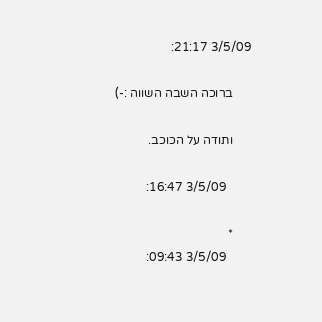3/5/09 21:17:

      ברוכה השבה השווה :-)

      ותודה על הכוכב.

        3/5/09 16:47:

      *
        3/5/09 09:43: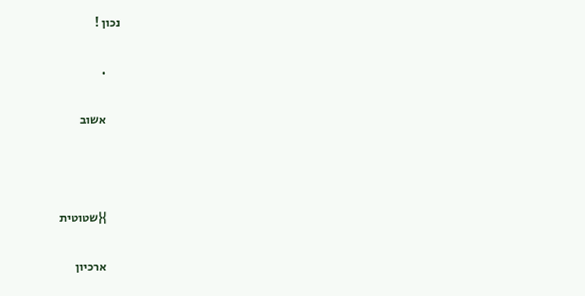נכון !

      .

      אשוב



      }{שטוטית

      ארכיון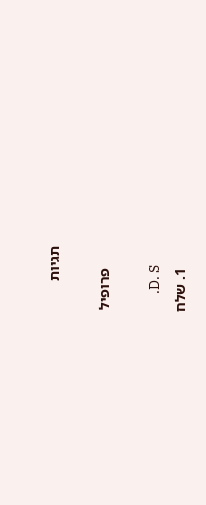תגיות

      פרופיל

      .D. S
      1. שלח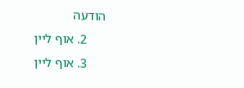הודעה
      2. אוף ליין
      3. אוף ליין